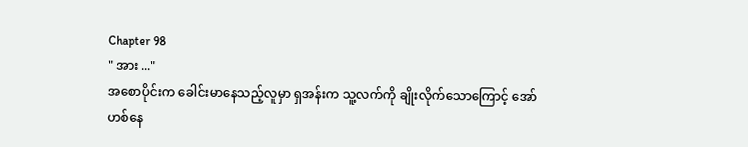Chapter 98
" အား ..."
အစောပိုင်းက ခေါင်းမာနေသည့်လူမှာ ရှအန်းက သူ့လက်ကို ချိုးလိုက်သောကြောင့် အော်ဟစ်နေ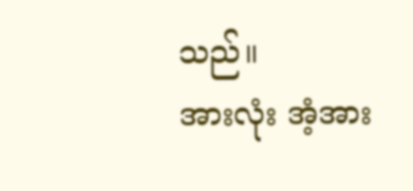သည်။
အားလုံး အံ့အား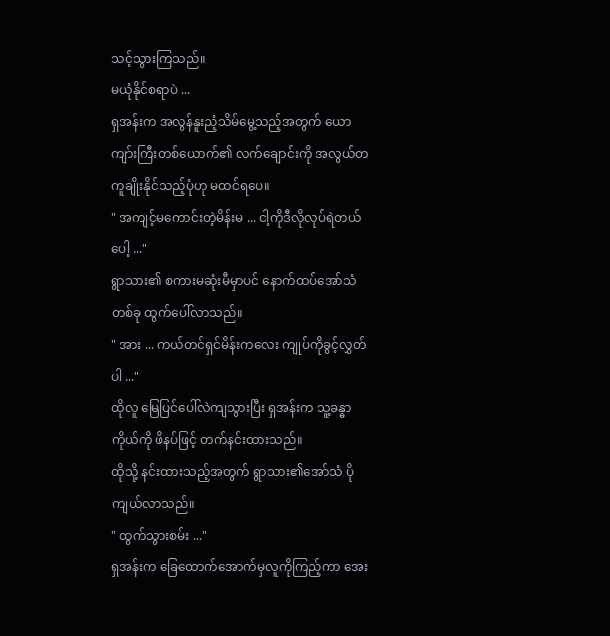သင့်သွားကြသည်။
မယုံနိုင်စရာပဲ ...
ရှအန်းက အလွန်နူးညံ့သိမ်မွေ့သည့်အတွက် ယောကျာ်းကြီးတစ်ယောက်၏ လက်ချောင်းကို အလွယ်တကူချိုးနိုင်သည့်ပုံဟု မထင်ရပေ။
" အကျင့်မကောင်းတဲ့မိန်းမ ... ငါ့ကိုဒီလိုလုပ်ရဲတယ်ပေါ့ ..."
ရွာသား၏ စကားမဆုံးမီမှာပင် နောက်ထပ်အော်သံတစ်ခု ထွက်ပေါ်လာသည်။
" အား ... ကယ်တင်ရှင်မိန်းကလေး ကျုပ်ကိုခွင့်လွှတ်ပါ ..."
ထိုလူ မြေပြင်ပေါ်လဲကျသွားပြီး ရှအန်းက သူ့ခန္ဓာကိုယ်ကို ဖိနပ်ဖြင့် တက်နင်းထားသည်။
ထိုသို့ နင်းထားသည့်အတွက် ရွာသား၏အော်သံ ပိုကျယ်လာသည်။
" ထွက်သွားစမ်း ..."
ရှအန်းက ခြေထောက်အောက်မှလူကိုကြည့်ကာ အေး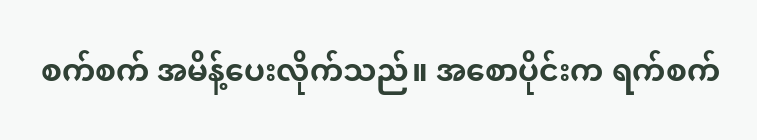စက်စက် အမိန့်ပေးလိုက်သည်။ အစောပိုင်းက ရက်စက်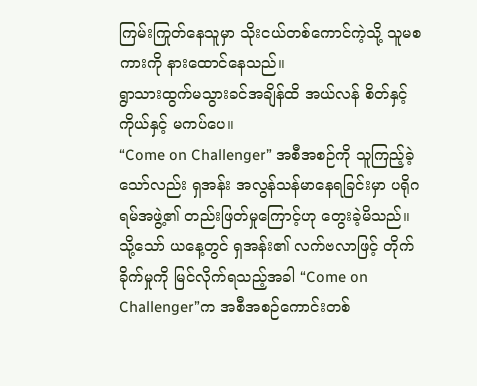ကြမ်းကြုတ်နေသူမှာ သိုးငယ်တစ်ကောင်ကဲ့သို့ သူမစကားကို နားထောင်နေသည်။
ရွာသားထွက်မသွားခင်အချိန်ထိ အယ်လန် စိတ်နှင့်ကိုယ်နှင့် မကပ်ပေ။
“Come on Challenger” အစီအစဉ်ကို သူကြည့်ခဲ့သော်လည်း ရှအန်း အလွန်သန်မာနေရခြင်းမှာ ပရိုဂရမ်အဖွဲ့၏ တည်းဖြတ်မှုကြောင့်ဟု တွေးခဲ့မိသည်။
သို့သော် ယနေ့တွင် ရှအန်း၏ လက်ဗလာဖြင့် တိုက်ခိုက်မှုကို မြင်လိုက်ရသည့်အခါ “Come on Challenger”က အစီအစဉ်ကောင်းတစ်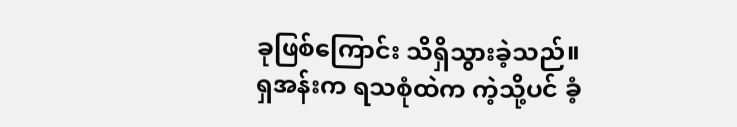ခုဖြစ်ကြောင်း သိရှိသွားခဲ့သည်။
ရှအန်းက ရသစုံထဲက ကဲ့သို့ပင် ခံ့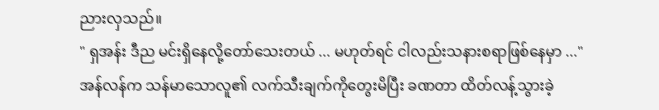ညားလှသည်။
" ရှအန်း ဒီည မင်းရှိနေလို့တော်သေးတယ် ... မဟုတ်ရင် ငါလည်းသနားစရာဖြစ်နေမှာ ..."
အန်လန်က သန်မာသောလူ၏ လက်သီးချက်ကိုတွေးမိပြီး ခဏတာ ထိတ်လန့်သွားခဲ့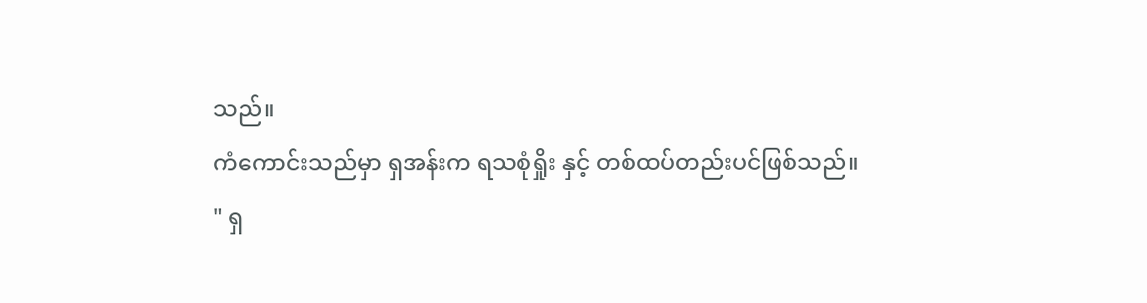သည်။
ကံကောင်းသည်မှာ ရှအန်းက ရသစုံရှိုး နှင့် တစ်ထပ်တည်းပင်ဖြစ်သည်။
" ရှ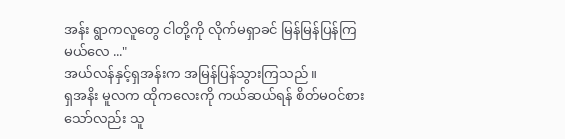အန်း ရွာကလူတွေ ငါတို့ကို လိုက်မရှာခင် မြန်မြန်ပြန်ကြမယ်လေ ..."
အယ်လန်နှင့်ရှအန်းက အမြန်ပြန်သွားကြသည်။
ရှအနိး မူလက ထိုကလေးကို ကယ်ဆယ်ရန် စိတ်မဝင်စားသော်လည်း သူ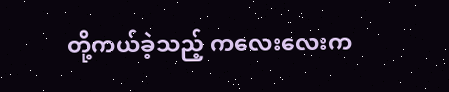တို့ကယ်ခဲ့သည့် ကလေးလေးက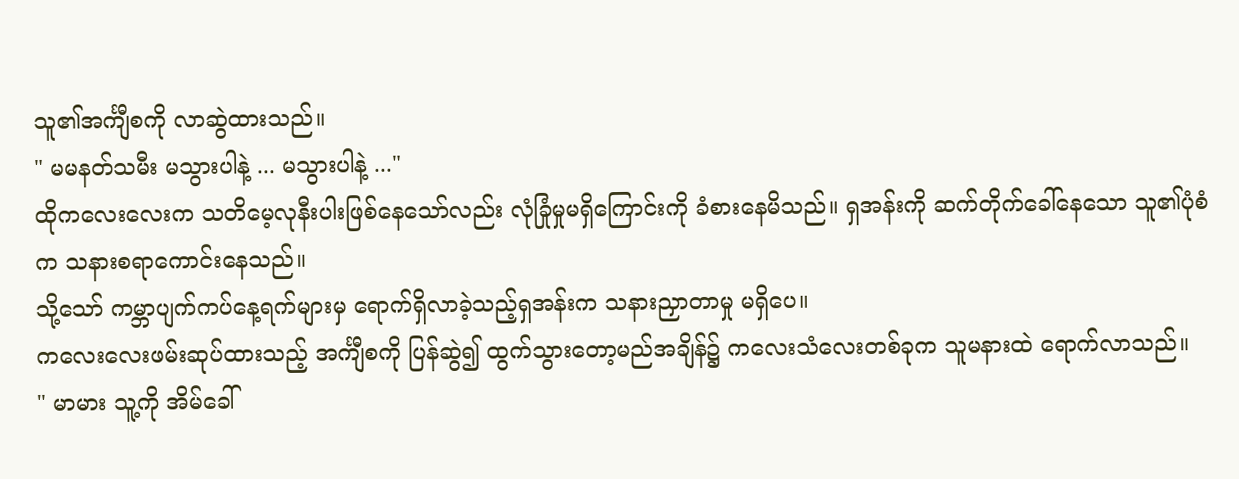သူ၏အင်္ကျီစကို လာဆွဲထားသည်။
" မမနတ်သမီး မသွားပါနဲ့ ... မသွားပါနဲ့ ..."
ထိုကလေးလေးက သတိမေ့လုနီးပါးဖြစ်နေသော်လည်း လုံခြုံမှုမရှိကြောင်းကို ခံစားနေမိသည်။ ရှအန်းကို ဆက်တိုက်ခေါ်နေသော သူ၏ပုံစံက သနားစရာကောင်းနေသည်။
သို့သော် ကမ္ဘာပျက်ကပ်နေ့ရက်များမှ ရောက်ရှိလာခဲ့သည့်ရှအန်းက သနားညှာတာမှု မရှိပေ။
ကလေးလေးဖမ်းဆုပ်ထားသည့် အင်္ကျီစကို ပြန်ဆွဲ၍ ထွက်သွားတော့မည်အချိန်၌ ကလေးသံလေးတစ်ခုက သူမနားထဲ ရောက်လာသည်။
" မာမား သူ့ကို အိမ်ခေါ်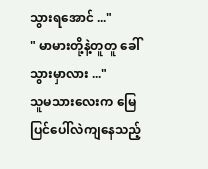သွားရအောင် ..."
" မာမားတို့နဲ့တူတူ ခေါ်သွားမှာလား ..."
သူမသားလေးက မြေပြင်ပေါ်လဲကျနေသည့်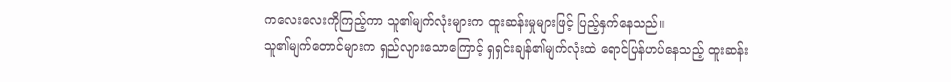ကလေးလေးကိုကြည့်ကာ သူ၏မျက်လုံးများက ထူးဆန်းမှုများဖြင့် ပြည့်နှက်နေသည်။
သူ၏မျက်တောင်များက ရှည်လျားသောကြောင့် ရှရှင်းချန်၏မျက်လုံးထဲ ရောင်ပြန်ဟပ်နေသည့် ထူးဆန်း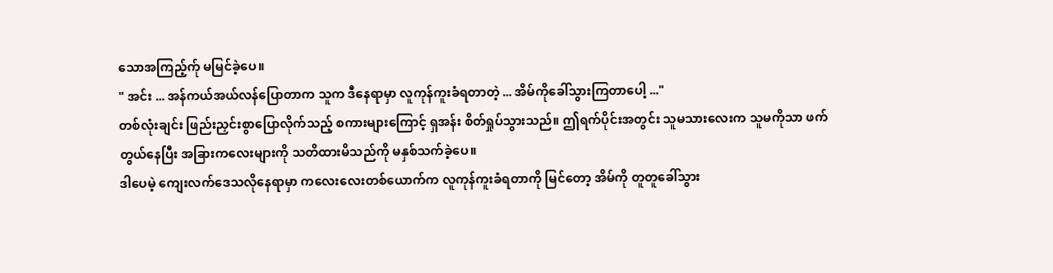သောအကြည့်က်ု မမြင်ခဲ့ပေ။
" အင်း ... အန်ကယ်အယ်လန်ပြောတာက သူက ဒီနေရာမှာ လူကုန်ကူးခံရတာတဲ့ ... အိမ်ကိုခေါ်သွားကြတာပေါ့ ..."
တစ်လုံးချင်း ဖြည်းညှင်းစွာပြောလိုက်သည့် စကားများကြောင့် ရှအန်း စိတ်ရှုပ်သွားသည်။ ဤရက်ပိုင်းအတွင်း သူမသားလေးက သူမကိုသာ ဖက်တွယ်နေပြီး အခြားကလေးများကို သတိထားမိသည်ကို မနှစ်သက်ခဲ့ပေ။
ဒါပေမဲ့ ကျေးလက်ဒေသလိုနေရာမှာ ကလေးလေးတစ်ယောက်က လူကုန်ကူးခံရတာကို မြင်တော့ အိမ်ကို တူတူခေါ်သွား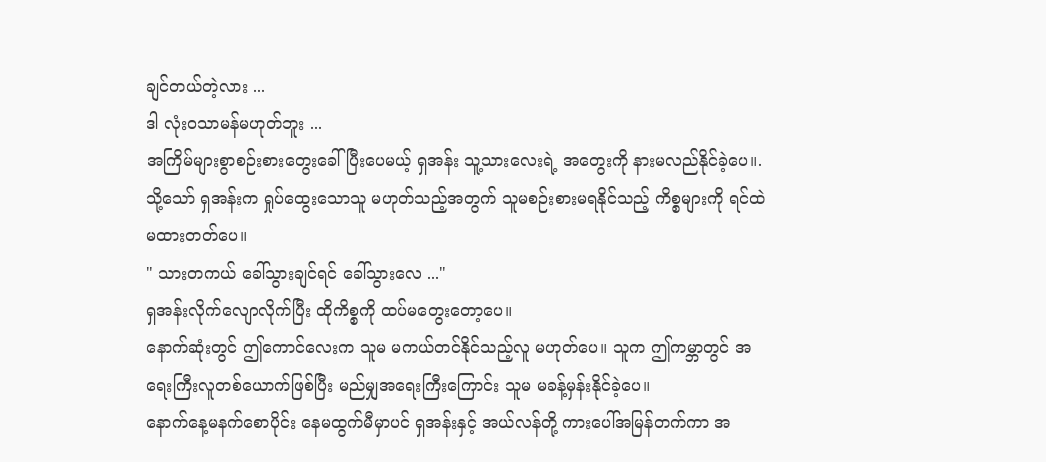ချင်တယ်တဲ့လား ...
ဒါ လုံးဝသာမန်မဟုတ်ဘူး ...
အကြိမ်များစွာစဉ်းစားတွေးခေါ်ပြီးပေမယ့် ရှအန်း သူ့သားလေးရဲ့ အတွေးကို နားမလည်နိုင်ခဲ့ပေ။.
သို့သော် ရှအန်းက ရှုပ်ထွေးသောသူ မဟုတ်သည့်အတွက် သူမစဉ်းစားမရနိုင်သည့် ကိစ္စများကို ရင်ထဲ မထားတတ်ပေ။
" သားတကယ် ခေါ်သွားချင်ရင် ခေါ်သွားလေ ..."
ရှအန်းလိုက်လျောလိုက်ပြီး ထိုကိစ္စကို ထပ်မတွေးတော့ပေ။
နောက်ဆုံးတွင် ဤကောင်လေးက သူမ မကယ်တင်နိုင်သည့်လူ မဟုတ်ပေ။ သူက ဤကမ္ဘာတွင် အရေးကြီးလူတစ်ယောက်ဖြစ်ပြီး မည်မျှအရေးကြီးကြောင်း သူမ မခန့်မှန်းနိုင်ခဲ့ပေ။
နောက်နေ့မနက်စောပိုင်း နေမထွက်မီမှာပင် ရှအန်းနှင့် အယ်လန်တို့ ကားပေါ်အမြန်တက်ကာ အ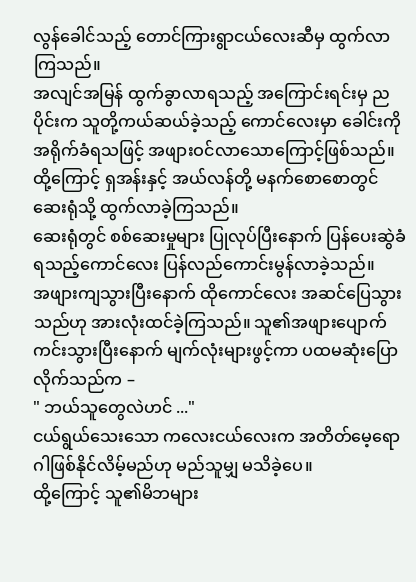လွန်ခေါင်သည့် တောင်ကြားရွာငယ်လေးဆီမှ ထွက်လာကြသည်။
အလျင်အမြန် ထွက်ခွာလာရသည့် အကြောင်းရင်းမှ ညပိုင်းက သူတို့ကယ်ဆယ်ခဲ့သည့် ကောင်လေးမှာ ခေါင်းကိုအရိုက်ခံရသဖြင့် အဖျားဝင်လာသောကြောင့်ဖြစ်သည်။
ထို့ကြောင့် ရှအန်းနှင့် အယ်လန်တို့ မနက်စောစောတွင် ဆေးရုံသို့ ထွက်လာခဲ့ကြသည်။
ဆေးရုံတွင် စစ်ဆေးမှုများ ပြုလုပ်ပြီးနောက် ပြန်ပေးဆွဲခံရသည့်ကောင်လေး ပြန်လည်ကောင်းမွန်လာခဲ့သည်။
အဖျားကျသွားပြီးနောက် ထိုကောင်လေး အဆင်ပြေသွားသည်ဟု အားလုံးထင်ခဲ့ကြသည်။ သူ၏အဖျားပျောက်ကင်းသွားပြီးနောက် မျက်လုံးများဖွင့်ကာ ပထမဆုံးပြောလိုက်သည်က –
" ဘယ်သူတွေလဲဟင် ..."
ငယ်ရွယ်သေးသော ကလေးငယ်လေးက အတိတ်မေ့ရောဂါဖြစ်နိုင်လိမ့်မည်ဟု မည်သူမျှ မသိခဲ့ပေ။
ထို့ကြောင့် သူ၏မိဘများ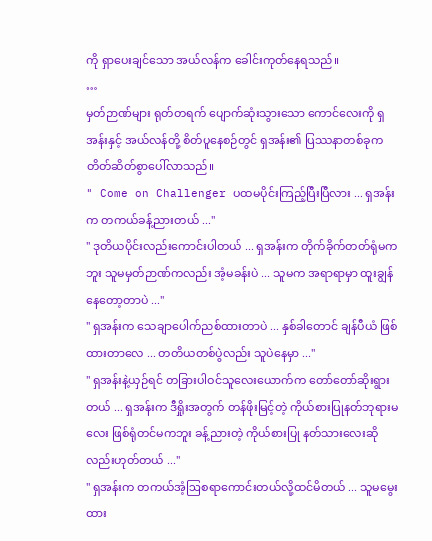ကို ရှာပေးချင်သော အယ်လန်က ခေါင်းကုတ်နေရသည်။
…
မှတ်ဉာဏ်များ ရုတ်တရက် ပျောက်ဆုံးသွားသော ကောင်လေးကို ရှအန်းနှင့် အယ်လန်တို့ စိတ်ပူနေစဉ်တွင် ရှအန်း၏ ပြဿနာတစ်ခုက တိတ်ဆိတ်စွာပေါ်လာသည်။
" Come on Challenger ပထမပိုင်းကြည့်ပြီးပြီလား ... ရှအန်းက တကယ်ခန့်ညားတယ် ..."
" ဒုတိယပိုင်းလည်းကောင်းပါတယ် ... ရှအန်းက တိုက်ခိုက်တတ်ရုံမကဘူး သူမမှတ်ဉာဏ်ကလည်း အံ့မခန်းပဲ ... သူမက အရာရာမှာ ထူးချွန်နေတော့တာပဲ ..."
" ရှအန်းက သေချာပေါက်ညစ်ထားတာပဲ ... နှစ်ခါတောင် ချန်ပီယံ ဖြစ်ထားတာလေ ... တတိယတစ်ပွဲလည်း သူပဲနေမှာ ..."
" ရှအန်းနဲ့ယှဉ်ရင် တခြားပါဝင်သူလေးယောက်က တော်တော်ဆိုးရွားတယ် ... ရှအန်းက ဒီရှိုးအတွက် တန်ဖိုးမြင့်တဲ့ ကိုယ်စားပြုနတ်ဘုရားမလေး ဖြစ်ရုံတင်မကဘူး ခန့်ညားတဲ့ ကိုယ်စားပြု နတ်သားလေးဆိုလည်းဟုတ်တယ် ..."
" ရှအန်းက တကယ်အံ့ဩစရာကောင်းတယ်လို့ထင်မိတယ် ... သူမမွေးထား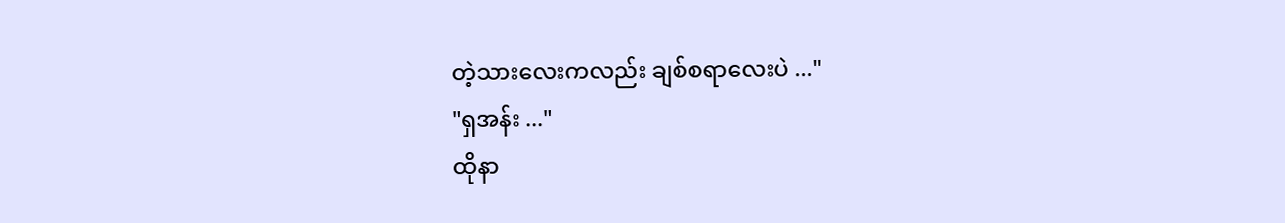တဲ့သားလေးကလည်း ချစ်စရာလေးပဲ ..."
"ရှအန်း ..."
ထိုနာ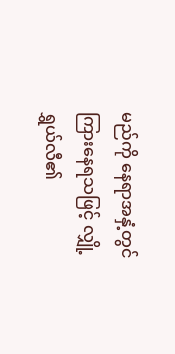မည်ကို နေရာအနှံ့တွင် ကြားနေရသဖြင့် လျှို့ရွှယ်လီ၏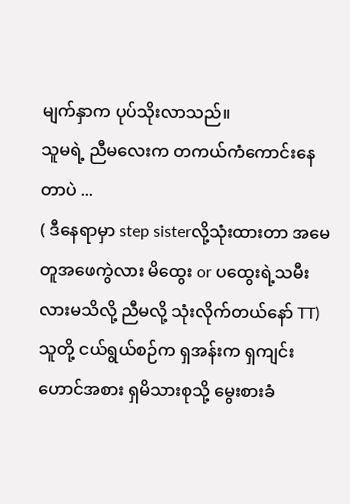မျက်နှာက ပုပ်သိုးလာသည်။
သူမရဲ့ ညီမလေးက တကယ်ကံကောင်းနေတာပဲ ...
( ဒီနေရာမှာ step sisterလို့သုံးထားတာ အမေတူအဖေကွဲလား မိထွေး or ပထွေးရဲ့သမီးလားမသိလို့ ညီမလို့ သုံးလိုက်တယ်နော် TT)
သူတို့ ငယ်ရွယ်စဉ်က ရှအန်းက ရှကျင်းဟောင်အစား ရှမိသားစုသို့ မွေးစားခံ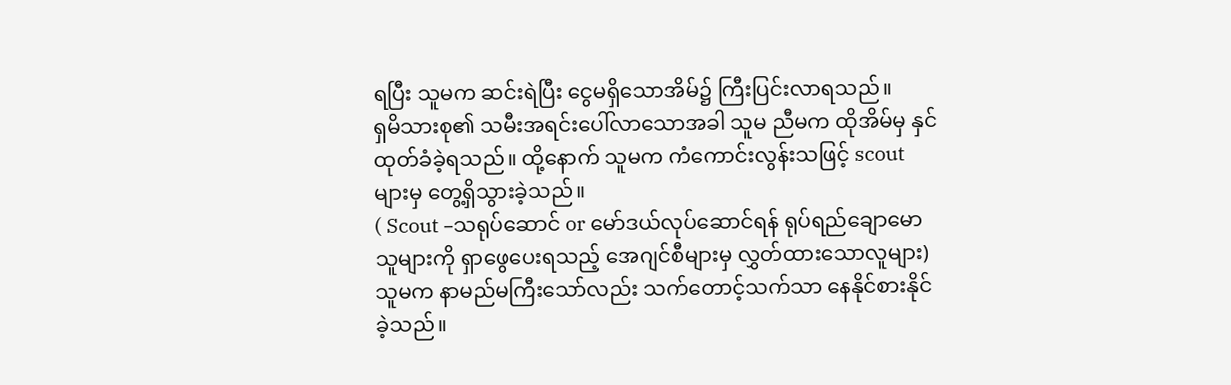ရပြီး သူမက ဆင်းရဲပြီး ငွေမရှိသောအိမ်၌ ကြီးပြင်းလာရသည်။
ရှမိသားစု၏ သမီးအရင်းပေါ်လာသောအခါ သူမ ညီမက ထိုအိမ်မှ နှင်ထုတ်ခံခဲ့ရသည်။ ထို့နောက် သူမက ကံကောင်းလွန်းသဖြင့် scoutများမှ တွေ့ရှိသွားခဲ့သည်။
( Scout –သရုပ်ဆောင် or မော်ဒယ်လုပ်ဆောင်ရန် ရုပ်ရည်ချောမောသူများကို ရှာဖွေပေးရသည့် အေဂျင်စီများမှ လွှတ်ထားသောလူများ)
သူမက နာမည်မကြီးသော်လည်း သက်တောင့်သက်သာ နေနိုင်စားနိုင်ခဲ့သည်။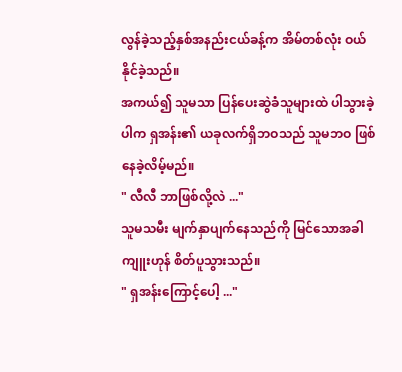လွန်ခဲ့သည့်နှစ်အနည်းငယ်ခန့်က အိမ်တစ်လုံး ဝယ်နိုင်ခဲ့သည်။
အကယ်၍ သူမသာ ပြန်ပေးဆွဲခံသူများထဲ ပါသွားခဲ့ပါက ရှအန်း၏ ယခုလက်ရှိဘဝသည် သူမဘဝ ဖြစ်နေခဲ့လိမ့်မည်။
" လီလီ ဘာဖြစ်လို့လဲ ..."
သူမသမီး မျက်နှာပျက်နေသည်ကို မြင်သောအခါ ကျူးဟုန် စိတ်ပူသွားသည်။
" ရှအန်းကြောင့်ပေါ့ ..."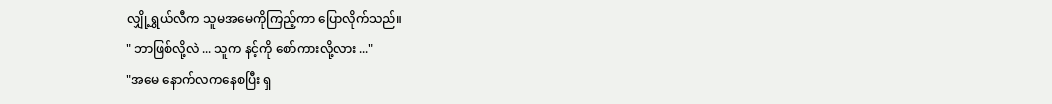လျှို့ရွှယ်လီက သူမအမေကိုကြည့်ကာ ပြောလိုက်သည်။
" ဘာဖြစ်လို့လဲ ... သူက နင့်ကို စော်ကားလို့လား ..."
"အမေ နောက်လကနေစပြီး ရှ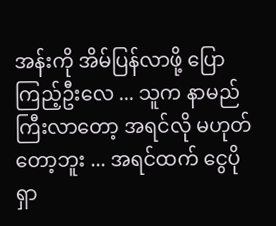အန်းကို အိမ်ပြန်လာဖို့ ပြောကြည့်ဦးလေ ... သူက နာမည်ကြီးလာတော့ အရင်လို မဟုတ်တော့ဘူး ... အရင်ထက် ငွေပိုရှာ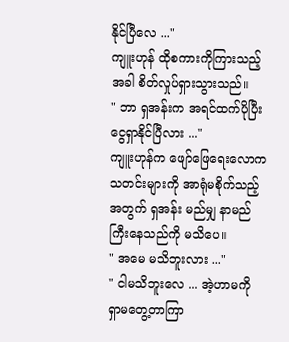နိုင်ပြီလေ ..."
ကျူးဟုန် ထိုစကားကိုကြားသည့်အခါ စိတ်လှုပ်ရှားသွားသည်။
" ဘာ ရှအန်းက အရင်ထက်ပိုပြီး ငွေရှာနိုင်ပြီလား ..."
ကျူးဟုန်က ဖျော်ဖြေရေးလောကသတင်းများကို အာရုံမစိုက်သည့်အတွက် ရှအန်း မည်မျှ နာမည်ကြီးနေသည်ကို မသိပေ။
" အမေ မသိဘူးလား ..."
" ငါမသိဘူးလေ ... အဲ့ဟာမကို ရှာမတွေ့တာကြာ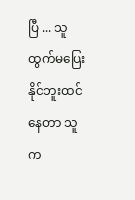ပြီ ... သူထွက်မပြေးနိုင်ဘူးထင်နေတာ သူက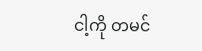ငါ့ကို တမင်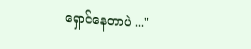ရှောင်နေတာပဲ ..."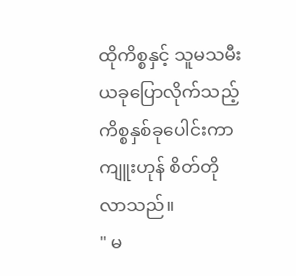ထိုကိစ္စနှင့် သူမသမီး ယခုပြောလိုက်သည့် ကိစ္စနှစ်ခုပေါင်းကာ ကျူးဟုန် စိတ်တိုလာသည်။
" မ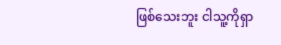ဖြစ်သေးဘူး ငါသူ့ကိုရှာ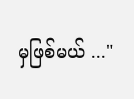မှဖြစ်မယ် ..."